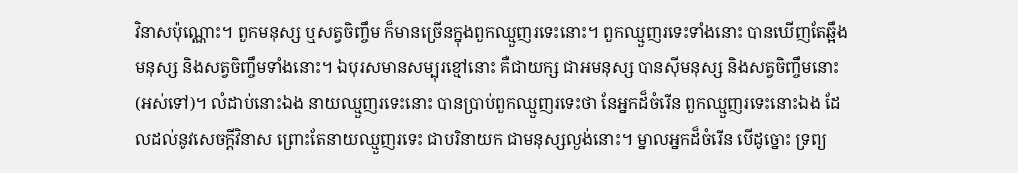វិនាសប៉ុណ្ណោះ។ ពួកមនុស្ស ឬសត្វចិញ្ចឹម ក៏មានច្រើនក្នុងពួកឈ្មួញរទេះនោះ។ ពួកឈ្មួញរទេះទាំងនោះ បានឃើញតែឆ្អឹងមនុស្ស និងសត្វចិញ្ចឹមទាំងនោះ។ ឯបុរសមានសម្បុរខ្មៅនោះ គឺជាយក្ស ជាអមនុស្ស បានស៊ីមនុស្ស និងសត្វចិញ្ចឹមនោះ (អស់ទៅ)។ លំដាប់នោះឯង នាយឈ្មួញរទេះនោះ បានប្រាប់ពួកឈ្មួញរទេះថា នែអ្នកដ៏ចំរើន ពួកឈ្មួញរទេះនោះឯង ដែលដល់នូវសេចក្តីវិនាស ព្រោះតែនាយឈ្មួញរទេះ ជាបរិនាយក ជាមនុស្សល្ងង់នោះ។ ម្នាលអ្នកដ៏ចំរើន បើដូច្នោះ ទ្រព្យ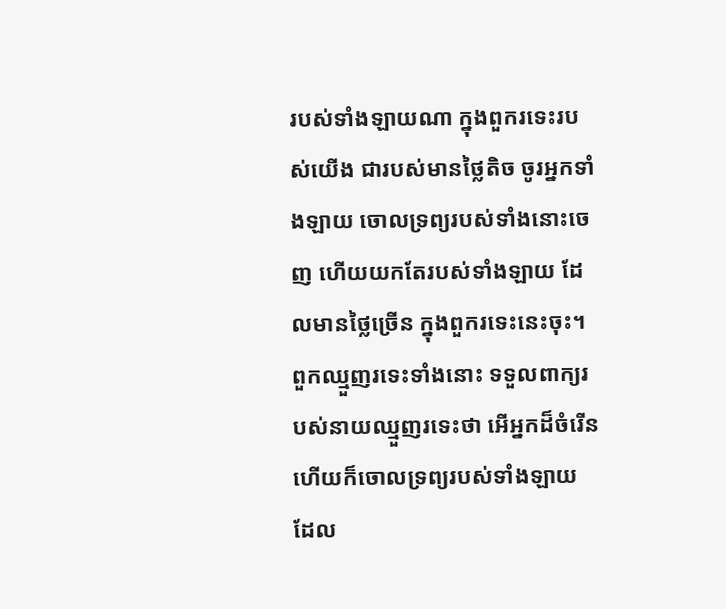របស់ទាំងឡាយណា ក្នុងពួករទេះរបស់យើង ជារបស់មានថ្លៃតិច ចូរអ្នកទាំងឡាយ ចោលទ្រព្យរបស់ទាំងនោះចេញ ហើយយកតែរបស់ទាំងឡាយ ដែលមានថ្លៃច្រើន ក្នុងពួករទេះនេះចុះ។ ពួកឈ្មួញរទេះទាំងនោះ ទទួលពាក្យរបស់នាយឈ្មួញរទេះថា អើអ្នកដ៏ចំរើន ហើយក៏ចោលទ្រព្យរបស់ទាំងឡាយ ដែល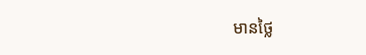មានថ្លៃ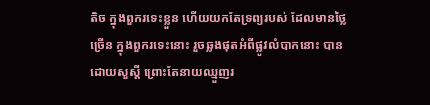តិច ក្នុងពួករទេះខ្លួន ហើយយកតែទ្រព្យរបស់ ដែលមានថ្លៃច្រើន ក្នុងពួករទេះនោះ រួចឆ្លងផុតអំពីផ្លូវលំបាកនោះ បានដោយសួស្តី ព្រោះតែនាយឈ្មួញរ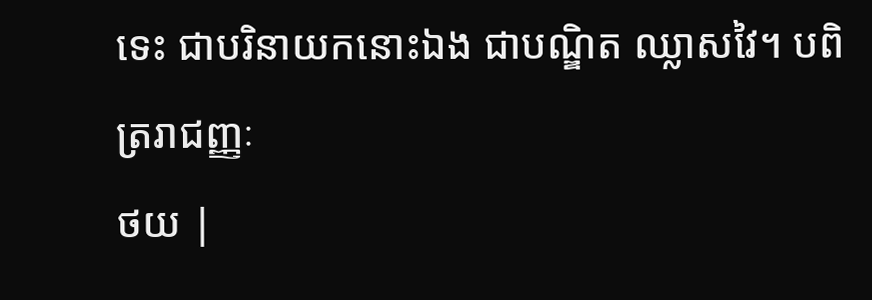ទេះ ជាបរិនាយកនោះឯង ជាបណ្ឌិត ឈ្លាសវៃ។ បពិត្ររាជញ្ញៈ
ថយ |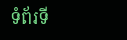ទំព័រទី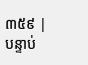៣៥៩ | បន្ទាប់